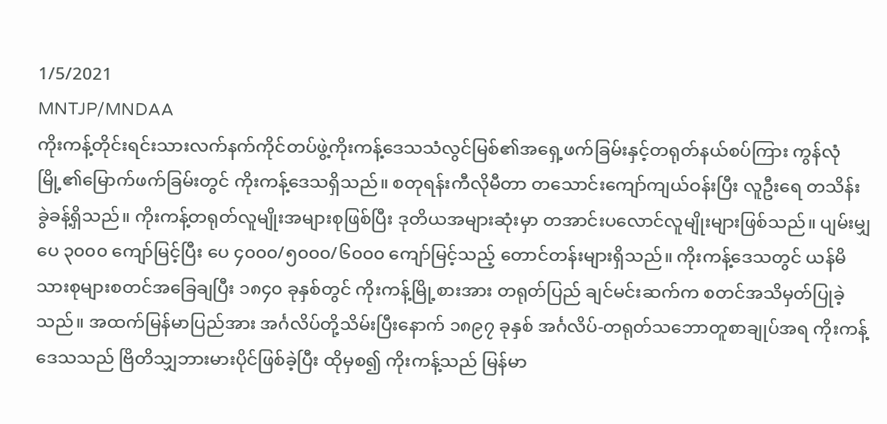1/5/2021
MNTJP/MNDAA
ကိုးကန့်တိုင်းရင်းသားလက်နက်ကိုင်တပ်ဖွဲ့ကိုးကန့်ဒေသသံလွင်မြစ်၏အရှေ့ဖက်ခြမ်းနှင့်တရုတ်နယ်စပ်ကြား ကွန်လုံမြို့၏မြောက်ဖက်ခြမ်းတွင် ကိုးကန့်ဒေသရှိသည်။ စတုရန်းကီလိုမီတာ တသောင်းကျော်ကျယ်ဝန်းပြီး လူဦးရေ တသိန်းခွဲခန့်ရှိသည်။ ကိုးကန့်တရုတ်လူမျိုးအများစုဖြစ်ပြီး ဒုတိယအများဆုံးမှာ တအာင်းပလောင်လူမျိုးများဖြစ်သည်။ ပျမ်းမျှ ပေ ၃၀၀၀ ကျော်မြင့်ပြီး ပေ ၄၀၀၀/၅၀၀၀/၆၀၀၀ ကျော်မြင့်သည့် တောင်တန်းများရှိသည်။ ကိုးကန့်ဒေသတွင် ယန်မိသားစုများစတင်အခြေချပြီး ၁၈၄၀ ခုနှစ်တွင် ကိုးကန့်မြို့စားအား တရုတ်ပြည် ချင်မင်းဆက်က စတင်အသိမှတ်ပြုခဲ့သည်။ အထက်မြန်မာပြည်အား အင်္ဂလိပ်တို့သိမ်းပြီးနောက် ၁၈၉၇ ခုနှစ် အင်္ဂလိပ်-တရုတ်သဘောတူစာချုပ်အရ ကိုးကန့်ဒေသသည် ဗြိတိသျှဘားမားပိုင်ဖြစ်ခဲ့ပြီး ထိုမှစ၍ ကိုးကန့်သည် မြန်မာ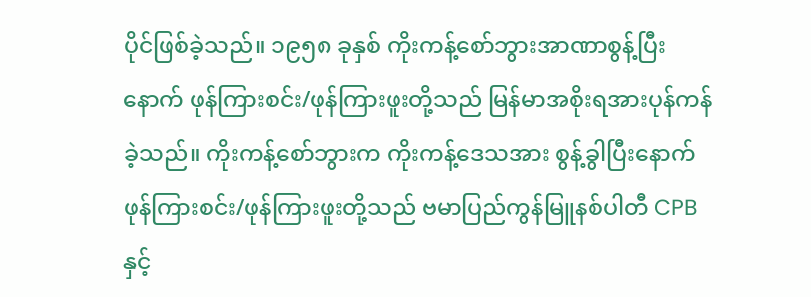ပိုင်ဖြစ်ခဲ့သည်။ ၁၉၅၈ ခုနှစ် ကိုးကန့်စော်ဘွားအာဏာစွန့်ပြီးနောက် ဖုန်ကြားစင်း/ဖုန်ကြားဖူးတို့သည် မြန်မာအစိုးရအားပုန်ကန်ခဲ့သည်။ ကိုးကန့်စော်ဘွားက ကိုးကန့်ဒေသအား စွန့်ခွါပြီးနောက် ဖုန်ကြားစင်း/ဖုန်ကြားဖူးတို့သည် ဗမာပြည်ကွန်မြူနစ်ပါတီ CPB နှင့်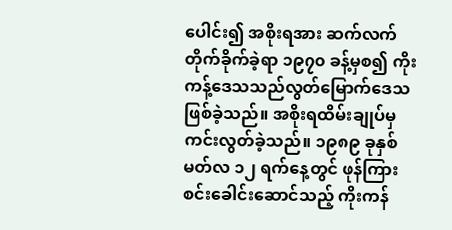ပေါင်း၍ အစိုးရအား ဆက်လက်တိုက်ခိုက်ခဲ့ရာ ၁၉၇၀ ခန့်မှစ၍ ကိုးကန့်ဒေသသည်လွတ်မြောက်ဒေသဖြစ်ခဲ့သည်။ အစိုးရထိမ်းချုပ်မှကင်းလွတ်ခဲ့သည်။ ၁၉၈၉ ခုနှစ် မတ်လ ၁၂ ရက်နေ့တွင် ဖုန်ကြားစင်းခေါင်းဆောင်သည့် ကိုးကန်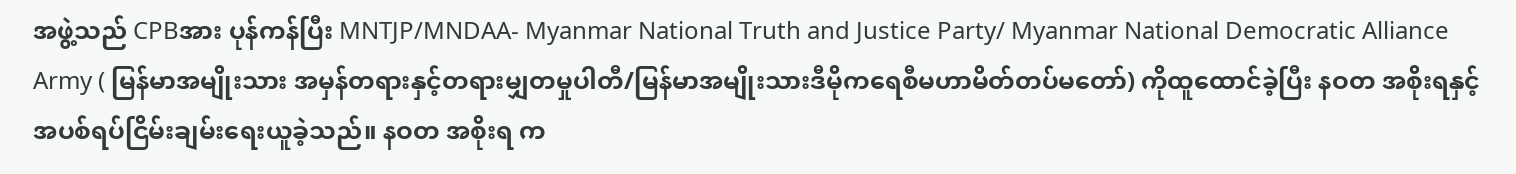အဖွဲ့သည် CPBအား ပုန်ကန်ပြီး MNTJP/MNDAA- Myanmar National Truth and Justice Party/ Myanmar National Democratic Alliance Army ( မြန်မာအမျိုးသား အမှန်တရားနှင့်တရားမျှတမှုပါတီ/မြန်မာအမျိုးသားဒီမိုကရေစီမဟာမိတ်တပ်မတော်) ကိုထူထောင်ခဲ့ပြီး နဝတ အစိုးရနှင့် အပစ်ရပ်ငြိမ်းချမ်းရေးယူခဲ့သည်။ နဝတ အစိုးရ က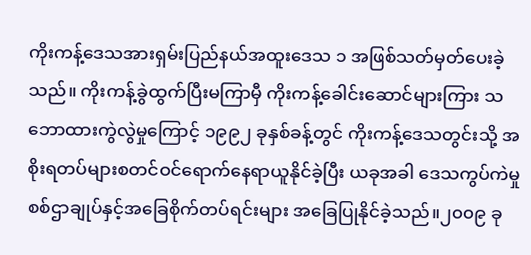ကိုးကန့်ဒေသအားရှမ်းပြည်နယ်အထူးဒေသ ၁ အဖြစ်သတ်မှတ်ပေးခဲ့သည်။ ကိုးကန့်ခွဲထွက်ပြီးမကြာမှီ ကိုးကန့်ခေါင်းဆောင်များကြား သဘောထားကွဲလွဲမှုကြောင့် ၁၉၉၂ ခုနှစ်ခန့်တွင် ကိုးကန့်ဒေသတွင်းသို့ အစိုးရတပ်များစတင်ဝင်ရောက်နေရာယူနိုင်ခဲ့ပြီး ယခုအခါ ဒေသကွပ်ကဲမှုစစ်ဌာချုပ်နှင့်အခြေစိုက်တပ်ရင်းများ အခြေပြုနိုင်ခဲ့သည်။၂၀၀၉ ခု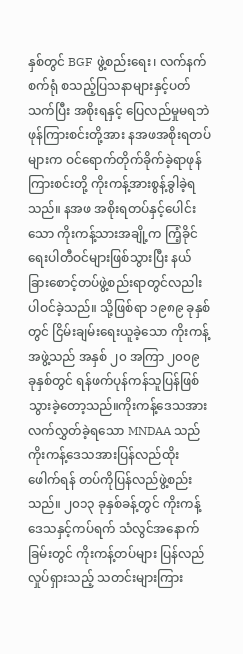နှစ်တွင် BGF ဖွဲ့စည်းရေး၊ လက်နက်စက်ရုံ စသည့်ပြသနာများနှင့်ပတ်သက်ပြီး အစိုးရနှင့် ပြေလည်မှုမရဘဲ ဖုန်ကြားစင်းတို့အား နအဖအစိုးရတပ်များက ဝင်ရောက်တိုက်ခိုက်ခဲ့ရာဖုန်ကြားစင်းတို့ ကိုးကန့်အားစွန့်ခွါခဲ့ရသည်။ နအဖ အစိုးရတပ်နှင့်ပေါင်းသော ကိုးကန့်သားအချို့က ကြံ့ခိုင်ရေးပါတီဝင်များဖြစ်သွားပြီး နယ်ခြားစောင့်တပ်ဖွဲ့စည်းရာတွင်လညါးပါဝင်ခဲ့သည်။ သို့ဖြစ်ရာ ၁၉၈၉ ခုနှစ်တွင် ငြိမ်းချမ်းရေးယူခဲ့သော ကိုးကန့်အဖွဲ့သည် အနှစ် ၂၀ အကြာ ၂၀၀၉ ခုနှစ်တွင် ရန်ဖက်ပုန်ကန်သူပြန်ဖြစ်သွားခဲ့တော့သည်။ကိုးကန့်ဒေသအား လက်လွှတ်ခဲ့ရသော MNDAA သည် ကိုးကန့်ဒေသအားပြန်လည်ထိုးဖေါက်ရန် တပ်ကိုပြန်လည်ဖွဲ့စည်းသည်။ ၂၀၁၃ ခုနှစ်ခန့်တွင် ကိုးကန့်ဒေသနှင့်ကပ်ရက် သံလွင်အနောက်ခြမ်းတွင် ကိုးကန့်တပ်များ ပြန်လည်လှုပ်ရှားသည့် သတင်းများကြား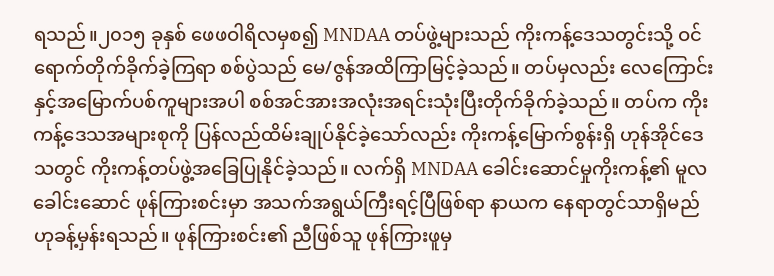ရသည်။၂၀၁၅ ခုနှစ် ဖေဖဝါရိလမှစ၍ MNDAA တပ်ဖွဲ့များသည် ကိုးကန့်ဒေသတွင်းသို့ ဝင်ရောက်တိုက်ခိုက်ခဲ့ကြရာ စစ်ပွဲသည် မေ/ဇွန်အထိကြာမြင့်ခဲ့သည်။ တပ်မှလည်း လေကြောင်းနှင့်အမြောက်ပစ်ကူများအပါ စစ်အင်အားအလုံးအရင်းသုံးပြီးတိုက်ခိုက်ခဲ့သည်။ တပ်က ကိုးကန့်ဒေသအများစုကို ပြန်လည်ထိမ်းချုပ်နိုင်ခဲ့သော်လည်း ကိုးကန့်မြောက်စွန်းရှိ ဟုန်အိုင်ဒေသတွင် ကိုးကန့်တပ်ဖွဲ့အခြေပြုနိုင်ခဲ့သည်။ လက်ရှိ MNDAA ခေါင်းဆောင်မှုကိုးကန့်၏ မူလခေါင်းဆောင် ဖုန်ကြားစင်းမှာ အသက်အရွယ်ကြီးရင့်ပြီဖြစ်ရာ နာယက နေရာတွင်သာရှိမည်ဟုခန့်မှန်းရသည်။ ဖုန်ကြားစင်း၏ ညီဖြစ်သူ ဖုန်ကြားဖူမှ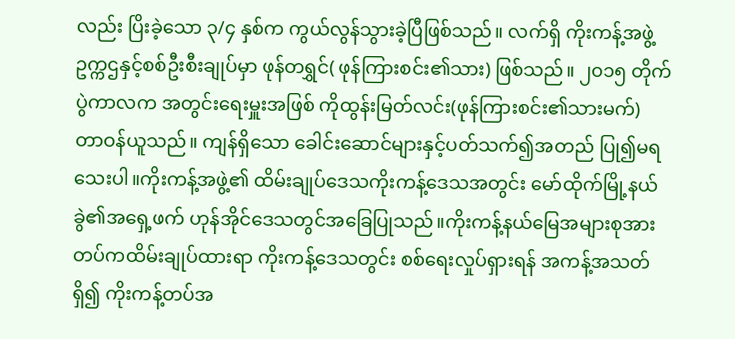လည်း ပြိးခဲ့သော ၃/၄ နှစ်က ကွယ်လွန်သွားခဲ့ပြီဖြစ်သည်။ လက်ရှိ ကိုးကန့်အဖွဲ့ဥက္ကဌနှင့်စစ်ဦးစီးချုပ်မှာ ဖုန်တရွှင်( ဖုန်ကြားစင်း၏သား) ဖြစ်သည်။ ၂၀၁၅ တိုက်ပွဲကာလက အတွင်းရေးမှူးအဖြစ် ကိုထွန်းမြတ်လင်း(ဖုန်ကြားစင်း၏သားမက်) တာဝန်ယူသည်။ ကျန်ရှိသော ခေါင်းဆောင်များနှင့်ပတ်သက်၍အတည် ပြု၍မရသေးပါ။ကိုးကန့်အဖွဲ့၏ ထိမ်းချုပ်ဒေသကိုးကန့်ဒေသအတွင်း မော်ထိုက်မြို့နယ်ခွဲ၏အရှေ့ဖက် ဟုန်အိုင်ဒေသတွင်အခြေပြုသည်။ကိုးကန့်နယ်မြေအများစုအား တပ်ကထိမ်းချုပ်ထားရာ ကိုးကန့်ဒေသတွင်း စစ်ရေးလှုပ်ရှားရန် အကန့်အသတ်ရှိ၍ ကိုးကန့်တပ်အ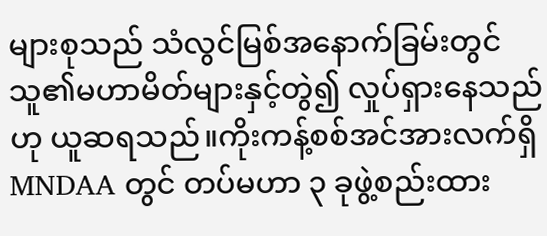များစုသည် သံလွင်မြစ်အနောက်ခြမ်းတွင် သူ၏မဟာမိတ်များနှင့်တွဲ၍ လှုပ်ရှားနေသည်ဟု ယူဆရသည်။ကိုးကန့်စစ်အင်အားလက်ရှိ MNDAA တွင် တပ်မဟာ ၃ ခုဖွဲ့စည်းထား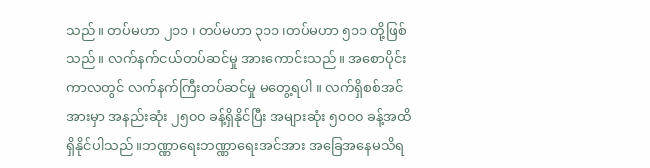သည်။ တပ်မဟာ ၂၁၁ ၊ တပ်မဟာ ၃၁၁ ၊တပ်မဟာ ၅၁၁ တို့ဖြစ်သည်။ လက်နက်ငယ်တပ်ဆင်မှု အားကောင်းသည်။ အစောပိုင်းကာလတွင် လက်နက်ကြီးတပ်ဆင်မှု မတွေ့ရပါ ။ လက်ရှိစစ်အင်အားမှာ အနည်းဆုံး ၂၅၀၀ ခန့်ရှိနိုင်ပြီး အများဆုံး ၅၀၀၀ ခန့်အထိရှိနိုင်ပါသည်။ဘဏ္ဏာရေးဘဏ္ဏာရေးအင်အား အခြေအနေမသိရ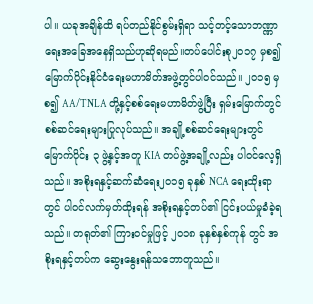ပါ။ ယခုအချိန်ထိ ရပ်တည်နိုင်စွမ်းရှိရာ သင့်တင့်သောဘဏ္ဏာရေးအခြေအနေရှိသည်ဟုဆိုရမည်။တပ်ပေါင်းစု၂၀၁၇ မှစ၍ မြောက်ပိုင်းနိုင်ငံရေးမဟာမိတ်အဖွဲ့တွင်ပါဝင်သည်။ ၂၀၁၅ မှစ၍ AA/TNLA တို့နှင့်စစ်ရေးမဟာမိတ်ဖွဲ့ပြီး ရှမ်းမြောက်တွင် စစ်ဆင်ရေးများပြုလုပ်သည်။ အချို့စစ်ဆင်ရေးများတွင် မြောက်ပိုင်း ၃ ဖွဲ့နှင့်အတူ KIA တပ်ဖွဲ့အချို့လည်း ပါဝင်လေ့ရှိသည်။ အစိုးရနှင့်ဆက်ဆံရေး၂၀၁၅ ခုနှစ် NCA ရေးထိုးရာတွင် ပါဝင်လက်မှတ်ထိုးရန် အစိုးရနှင့်တပ်၏ ငြင်းပယ်မှုခံခဲ့ရသည်။ တရုတ်၏ ကြားဝင်မှုဖြင့် ၂၀၁၈ ခုနှစ်နှစ်ကုန် တွင် အစိုးရနှင့်တပ်က ဆွေးနွေးရန်သဘောတူသည်။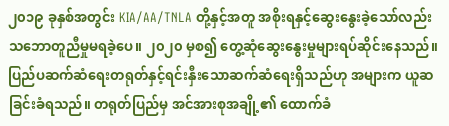၂၀၁၉ ခုနှစ်အတွင်း KIA/AA/TNLA တို့နှင့်အတူ အစိုးရနှင့်ဆွေးနွေးခဲ့သော်လည်း သဘောတူညီမှုမရခဲ့ပေ။ ၂၀၂၀ မှစ၍ တွေ့ဆုံဆွေးနွေးမှုများရပ်ဆိုင်းနေသည်။ပြည်ပဆက်ဆံရေးတရုတ်နှင့်ရင်းနှီးသောဆက်ဆံရေးရှိသည်ဟု အများက ယူဆခြင်းခံရသည်။ တရုတ်ပြည်မှ အင်အားစုအချို့၏ ထောက်ခံ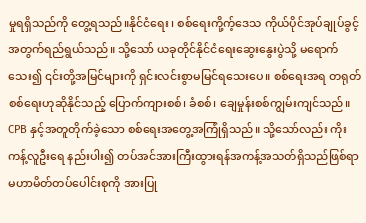မှုရရှိသည်ကို တွေ့ရသည်။နိုင်ငံရေး ၊ စစ်ရေးကို့က့်ဒေသ ကိုယ်ပိုင်အုပ်ချုပ်ခွင့်အတွက်ရည်ရွယ်သည်။ သို့သော် ယခုတိုင်နိုင်ငံရေးဆွေးနွေးပွဲသို့ မရောက်သေး၍ ၎င်းတို့အမြင်များကို ရှင်းလင်းစွာမမြင်ရသေးပေ။ စစ်ရေးအရ တရုတ်စစ်ရေးဟုဆိုနိုင်သည့် ပြောက်ကျားစစ်၊ ခံစစ်၊ ချေမှုန်းစစ်ကျွမ်းကျင်သည်။ CPB နှင့်အတူတိုက်ခဲ့သော စစ်ရေးအတွေ့အကြုံရှိသည်။ သို့သော်လည်း ကိုးကန့်လူဦးရေ နည်းပါး၍ တပ်အင်အားကြီးထွားရန်အကန့်အသတ်ရှိသည်ဖြစ်ရာ မဟာမိတ်တပ်ပေါင်းစုကို အားပြု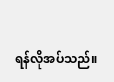ရန်လိုအပ်သည်။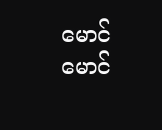မောင်မောင်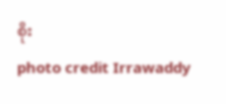စိုး
photo credit Irrawaddy